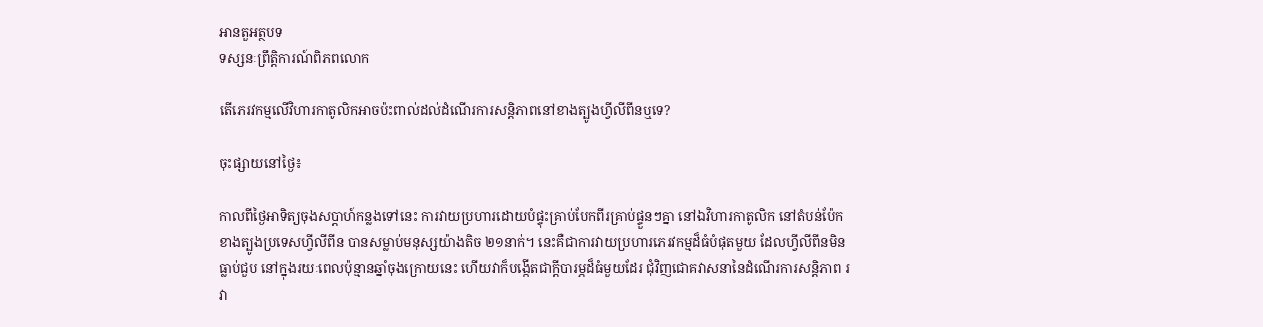អានតួអត្ថបទ
ទស្សនៈព្រឹត្តិការណ៍ពិភពលោក

តើភេរវកម្មលើវិហារកាតូលិកអាចប៉ះពាល់ដល់ដំណើរការសន្តិភាពនៅខាងត្បូងហ្វីលីពីនឬទេ?

ចុះផ្សាយនៅថ្ងៃ៖

កាលពីថ្ងៃអាទិត្យចុងសប្តាហ៍កន្លងទៅនេះ ការវាយប្រហារដោយបំផ្ទុះគ្រាប់បែកពីរគ្រាប់ផ្ទួនៗគ្នា នៅឯវិហារកាតូលិក នៅតំបន់ប៉ែកខាងត្បូងប្រទេសហ្វីលីពីន បានសម្លាប់មនុស្សយ៉ាងតិច ២១នាក់។ នេះគឺជាការវាយប្រហារភេរវកម្មដ៏ធំបំផុតមួយ ដែលហ្វីលីពីនមិនធ្លាប់ជួប នៅក្នុងរយៈពេលប៉ុន្មានឆ្នាំចុងក្រោយនេះ ហើយវាក៏បង្កើតជាក្តីបារម្ភដ៏ធំមួយដែរ ជុំវិញជោគវាសនានៃដំណើរការសន្តិភាព រវា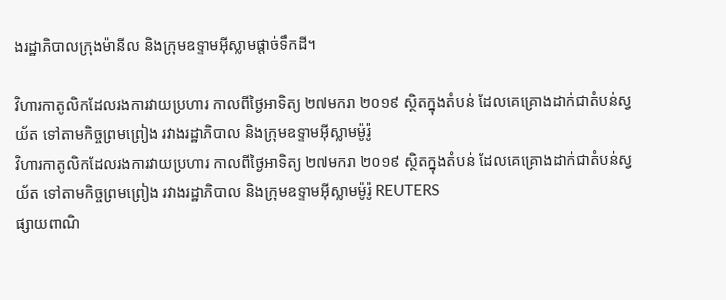ងរដ្ឋាភិបាលក្រុងម៉ានីល និងក្រុមឧទ្ទាមអ៊ីស្លាមផ្តាច់ទឹកដី។

វិហារកាតូលិកដែលរងការវាយប្រហារ កាលពីថ្ងៃអាទិត្យ ២៧មករា ២០១៩ ស្ថិតក្នុងតំបន់ ដែលគេគ្រោងដាក់ជាតំបន់ស្វយ័ត ទៅតាមកិច្ចព្រមព្រៀង រវាងរដ្ឋាភិបាល និងក្រុមឧទ្ទាមអ៊ីស្លាមម៉ូរ៉ូ
វិហារកាតូលិកដែលរងការវាយប្រហារ កាលពីថ្ងៃអាទិត្យ ២៧មករា ២០១៩ ស្ថិតក្នុងតំបន់ ដែលគេគ្រោងដាក់ជាតំបន់ស្វយ័ត ទៅតាមកិច្ចព្រមព្រៀង រវាងរដ្ឋាភិបាល និងក្រុមឧទ្ទាមអ៊ីស្លាមម៉ូរ៉ូ REUTERS
ផ្សាយពាណិ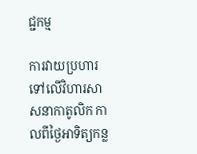ជ្ជកម្ម

ការវាយប្រហារទៅលើវិហារសាសនាកាតូលិក កាលពីថ្ងៃអាទិត្យកន្ល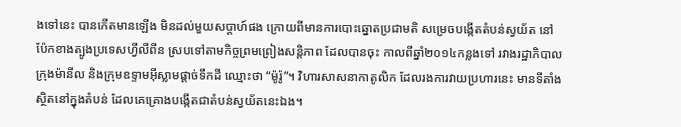ងទៅនេះ បានកើតមានឡើង មិនដល់មួយសប្តាហ៍ផង ក្រោយពីមានការបោះឆ្នោតប្រជាមតិ សម្រេចបង្កើតតំបន់ស្វយ័ត នៅប៉ែកខាងត្បូងប្រទេសហ្វីលីពីន ស្របទៅតាមកិច្ចព្រមព្រៀងសន្តិភាព ដែលបានចុះ កាលពីឆ្នាំ២០១៤កន្លងទៅ រវាងរដ្ឋាភិបាលក្រុងម៉ានីល និងក្រុមឧទ្ទាមអ៊ីស្លាមផ្តាច់ទឹកដី ឈ្មោះថា “ម៉ូរ៉ូ”។ វិហារសាសនាកាតូលិក ដែលរងការវាយប្រហារនេះ មានទីតាំងស្ថិតនៅក្នុងតំបន់ ដែលគេគ្រោងបង្កើតជាតំបន់ស្វយ័តនេះឯង។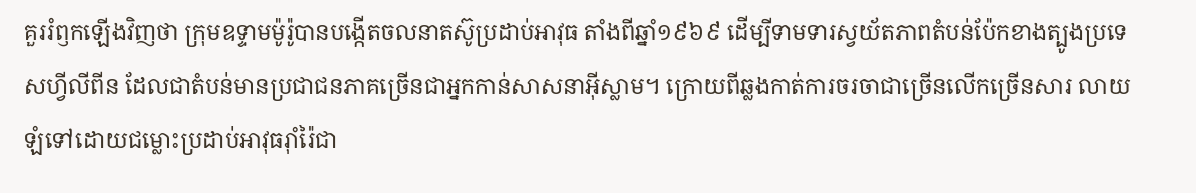គួររំឭកឡើងវិញថា ក្រុមឧទ្ទាមម៉ូរ៉ូបានបង្កើតចលនាតស៊ូប្រដាប់អាវុធ តាំងពីឆ្នាំ១៩៦៩ ដើម្បីទាមទារស្វយ័តភាពតំបន់ប៉ែកខាងត្បូងប្រទេសហ្វីលីពីន ដែលជាតំបន់មានប្រជាជនភាគច្រើនជាអ្នកកាន់សាសនាអ៊ីស្លាម។ ក្រោយពីឆ្លងកាត់ការចរចាជាច្រើនលើកច្រើនសារ លាយឡំទៅដោយជម្លោះប្រដាប់អាវុធរ៉ាំរ៉ៃជា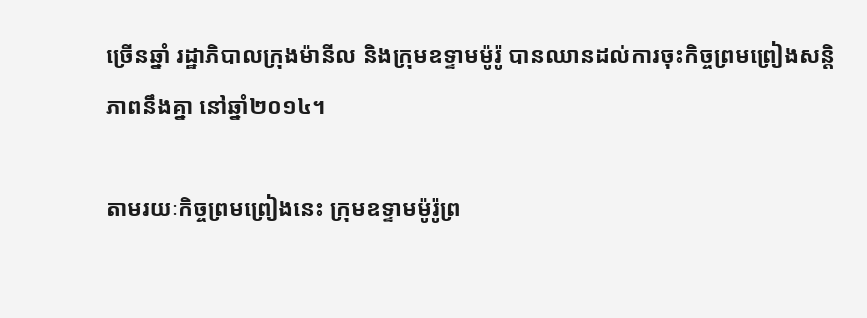ច្រើនឆ្នាំ រដ្ឋាភិបាលក្រុងម៉ានីល និងក្រុមឧទ្ទាមម៉ូរ៉ូ បានឈានដល់ការចុះកិច្ចព្រមព្រៀងសន្តិភាពនឹងគ្នា នៅឆ្នាំ២០១៤។

តាមរយៈកិច្ចព្រមព្រៀងនេះ ក្រុមឧទ្ទាមម៉ូរ៉ូព្រ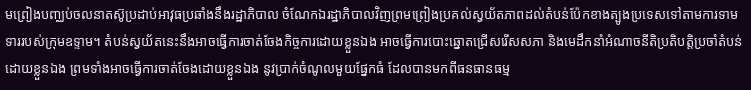មព្រៀងបញ្ឈប់ចលនាតស៊ូប្រដាប់អាវុធប្រឆាំងនឹងរដ្ឋាភិបាល ចំណែកឯរដ្ឋាភិបាលវិញព្រមព្រៀងប្រគល់ស្វយ័តភាពដល់តំបន់ប៉ែកខាងត្បូងប្រទេសទៅតាមការទាមទាររបស់ក្រុមឧទ្ទាម។ តំបន់ស្វយ័តនេះនឹងអាចធ្វើការចាត់ចែងកិច្ចការដោយខ្លួនឯង អាចធ្វើការបោះឆ្នោតជ្រើសរើសសភា និងមេដឹកនាំអំណាចនីតិប្រតិបត្តិប្រចាំតំបន់ដោយខ្លួនឯង ព្រមទាំងអាចធ្វើការចាត់ចែងដោយខ្លួនឯង នូវប្រាក់ចំណូលមួយផ្នែកធំ ដែលបានមកពីធនធានធម្ម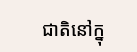ជាតិនៅក្នុ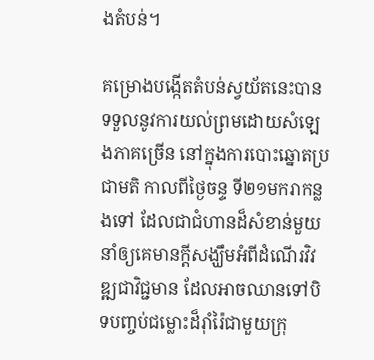ងតំបន់។

គម្រោងបង្កើតតំបន់ស្វយ័តនេះបានទទួលនូវការយល់ព្រមដោយសំឡេងភាគច្រើន នៅក្នុងការបោះឆ្នោតប្រជាមតិ កាលពីថ្ងៃចន្ទ ទី២១មករាកន្លងទៅ ដែលជាជំហានដ៏សំខាន់មួយ នាំឲ្យគេមានក្តីសង្ឃឹមអំពីដំណើរវិវឌ្ឍជាវិជ្ជមាន ដែលអាចឈានទៅបិទបញ្ចប់ជម្លោះដ៏រ៉ាំរ៉ៃជាមួយក្រុ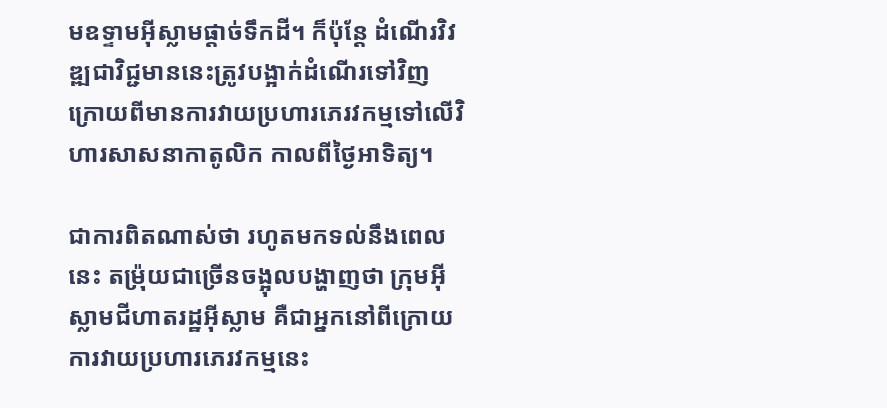មឧទ្ទាមអ៊ីស្លាមផ្តាច់ទឹកដី។ ក៏ប៉ុន្តែ ដំណើរវិវឌ្ឍជាវិជ្ជមាននេះត្រូវបង្អាក់ដំណើរទៅវិញ ក្រោយពីមានការវាយប្រហារភេរវកម្មទៅលើវិហារសាសនាកាតូលិក កាលពីថ្ងៃអាទិត្យ។

ជាការពិតណាស់ថា រហូតមកទល់នឹងពេលនេះ តម្រ៉ុយជាច្រើនចង្អុលបង្ហាញថា ក្រុមអ៊ីស្លាមជីហាតរដ្ឋអ៊ីស្លាម គឺជាអ្នកនៅពីក្រោយការវាយប្រហារភេរវកម្មនេះ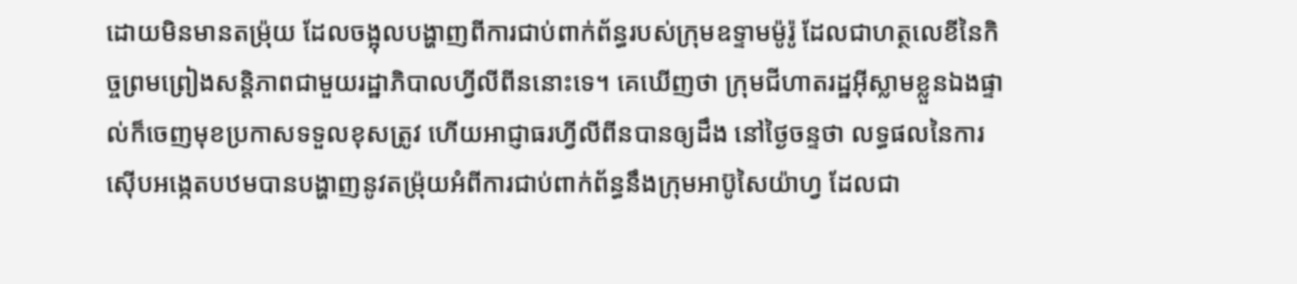ដោយមិនមានតម្រ៉ុយ ដែលចង្អុលបង្ហាញពីការជាប់ពាក់ព័ន្ធរបស់ក្រុមឧទ្ទាមម៉ូរ៉ូ ដែលជាហត្ថលេខីនៃកិច្ចព្រមព្រៀងសន្តិភាពជាមួយរដ្ឋាភិបាលហ្វីលីពីននោះទេ។ គេឃើញថា ក្រុមជីហាតរដ្ឋអ៊ីស្លាមខ្លួនឯងផ្ទាល់ក៏ចេញមុខប្រកាសទទួលខុសត្រូវ ហើយអាជ្ញាធរហ្វីលីពីនបានឲ្យដឹង នៅថ្ងៃចន្ទថា លទ្ធផលនៃការស៊ើបអង្កេតបឋមបានបង្ហាញនូវតម្រ៉ុយអំពីការជាប់ពាក់ព័ន្ធនឹងក្រុមអាប៊ូសៃយ៉ាហ្វ ដែលជា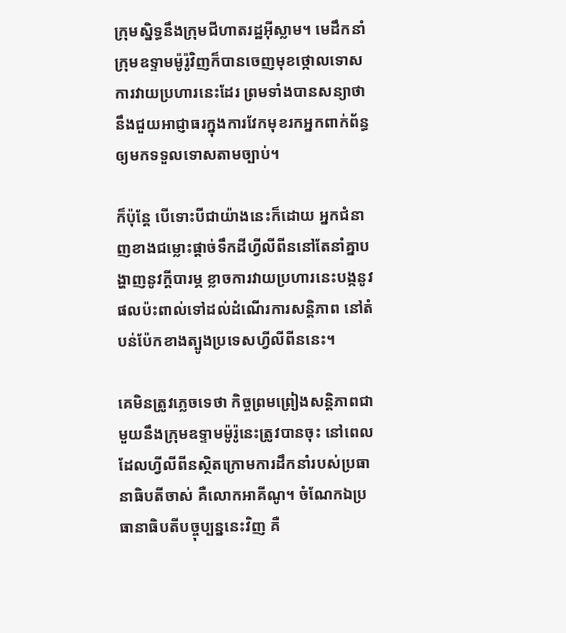ក្រុមស្និទ្ធនឹងក្រុមជីហាតរដ្ឋអ៊ីស្លាម។ មេដឹកនាំក្រុមឧទ្ទាមម៉ូរ៉ូវិញក៏បានចេញមុខថ្កោលទោសការវាយប្រហារនេះដែរ ព្រមទាំងបានសន្យាថានឹងជួយអាជ្ញាធរក្នុងការវែកមុខរកអ្នកពាក់ព័ន្ធឲ្យមកទទួលទោសតាមច្បាប់។

ក៏ប៉ុន្តែ បើទោះបីជាយ៉ាងនេះក៏ដោយ អ្នកជំនាញខាងជម្លោះផ្តាច់ទឹកដីហ្វីលីពីននៅតែនាំគ្នាបង្ហាញនូវក្តីបារម្ភ ខ្លាចការវាយប្រហារនេះបង្កនូវផលប៉ះពាល់ទៅដល់ដំណើរការសន្តិភាព នៅតំបន់ប៉ែកខាងត្បូងប្រទេសហ្វីលីពីននេះ។

គេមិនត្រូវភ្លេចទេថា កិច្ចព្រមព្រៀងសន្តិភាពជាមួយនឹងក្រុមឧទ្ទាមម៉ូរ៉ូនេះត្រូវបានចុះ នៅពេលដែលហ្វីលីពីនស្ថិតក្រោមការដឹកនាំរបស់ប្រធានាធិបតីចាស់ គឺលោកអាគីណូ។ ចំណែកឯប្រធានាធិបតីបច្ចុប្បន្ននេះវិញ គឺ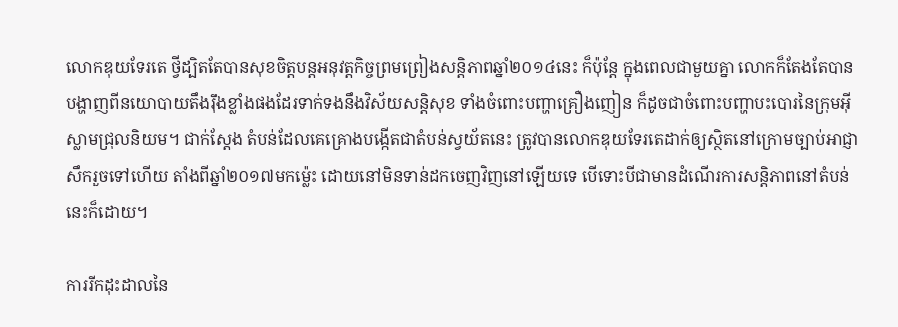លោកឌុយទែរតេ ថ្វីដ្បិតតែបានសុខចិត្តបន្តអនុវត្តកិច្ចព្រមព្រៀងសន្តិភាពឆ្នាំ២០១៤នេះ ក៏ប៉ុន្តែ ក្នុងពេលជាមួយគ្នា លោកក៏តែងតែបានបង្ហាញពីនយោបាយតឹងរ៉ឹងខ្លាំងផងដែរទាក់ទងនឹងវិស័យសន្តិសុខ ទាំងចំពោះបញ្ហាគ្រឿងញៀន ក៏ដូចជាចំពោះបញ្ហាបះបោរនៃក្រុមអ៊ីស្លាមជ្រុលនិយម។ ជាក់ស្តែង តំបន់ដែលគេគ្រោងបង្កើតជាតំបន់ស្វយ័តនេះ ត្រូវបានលោកឌុយទែរតេដាក់ឲ្យស្ថិតនៅក្រោមច្បាប់អាជ្ញាសឹករួចទៅហើយ តាំងពីឆ្នាំ២០១៧មកម៉្លេះ ដោយនៅមិនទាន់ដកចេញវិញនៅឡើយទេ បើទោះបីជាមានដំណើរការសន្តិភាពនៅតំបន់នេះក៏ដោយ។

ការរីកដុះដាលនៃ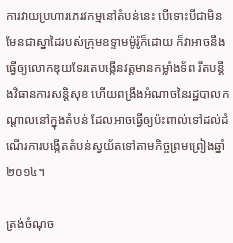ការវាយប្រហារភេរវកម្មនៅតំបន់នេះ បើទោះបីជាមិនមែនជាស្នាដៃរបស់ក្រុមឧទ្ទាមម៉ូរ៉ូក៏ដោយ ក៏វាអាចនឹងធ្វើឲ្យលោកឌុយទែរតេបង្កើនវត្តមានកម្លាំងទ័ព រឹតបន្តឹងវិធានការសន្តិសុខ ហើយពង្រឹងអំណាចនៃរដ្ឋបាលកណ្តាលនៅក្នុងតំបន់ ដែលអាចធ្វើឲ្យប៉ះពាល់ទៅដល់ដំណើរការបង្កើតតំបន់ស្វយ័តទៅតាមកិច្ចព្រមព្រៀងឆ្នាំ២០១៤។

ត្រង់ចំណុច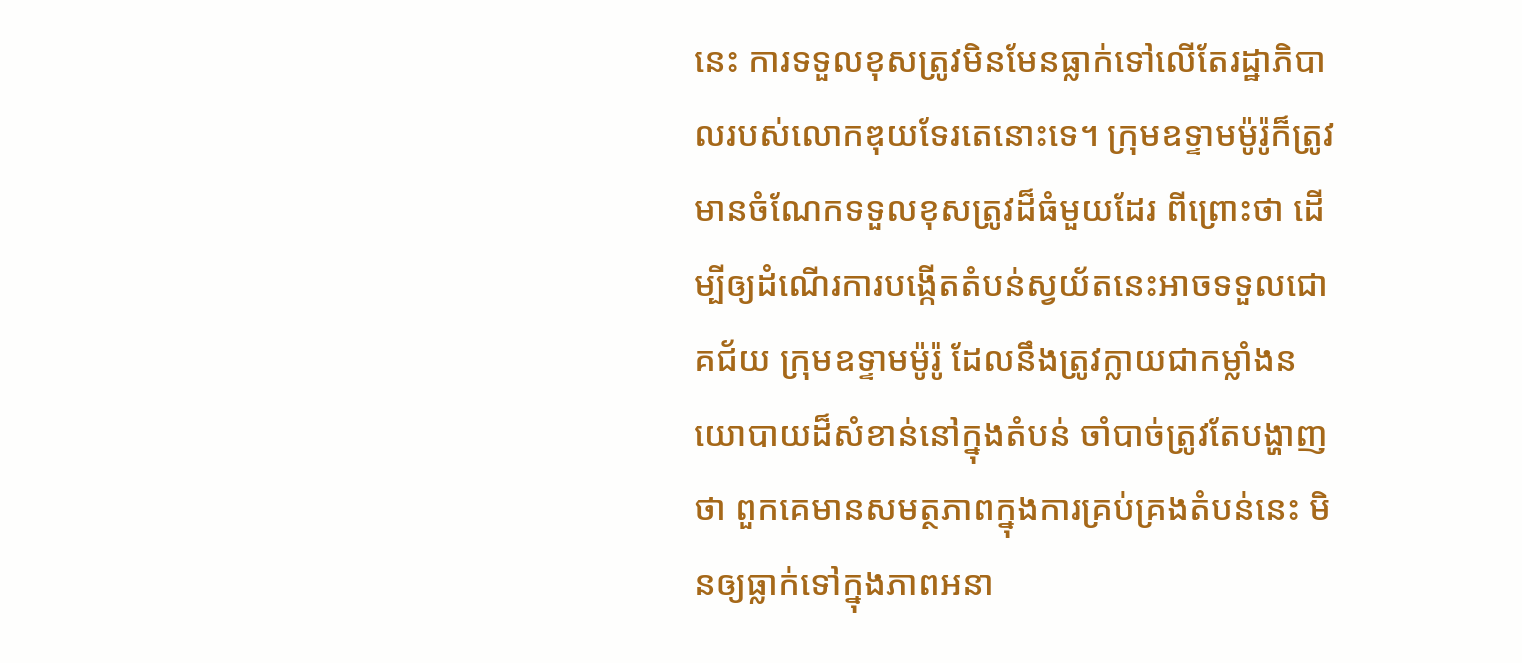នេះ ការទទួលខុសត្រូវមិនមែនធ្លាក់ទៅលើតែរដ្ឋាភិបាលរបស់លោកឌុយទែរតេនោះទេ។ ក្រុមឧទ្ទាមម៉ូរ៉ូក៏ត្រូវមានចំណែកទទួលខុសត្រូវដ៏ធំមួយដែរ ពីព្រោះថា ដើម្បីឲ្យដំណើរការបង្កើតតំបន់ស្វយ័តនេះអាចទទួលជោគជ័យ ក្រុមឧទ្ទាមម៉ូរ៉ូ ដែលនឹងត្រូវក្លាយជាកម្លាំងនយោបាយដ៏សំខាន់នៅក្នុងតំបន់ ចាំបាច់ត្រូវតែបង្ហាញថា ពួកគេមានសមត្ថភាពក្នុងការគ្រប់គ្រងតំបន់នេះ មិនឲ្យធ្លាក់ទៅក្នុងភាពអនា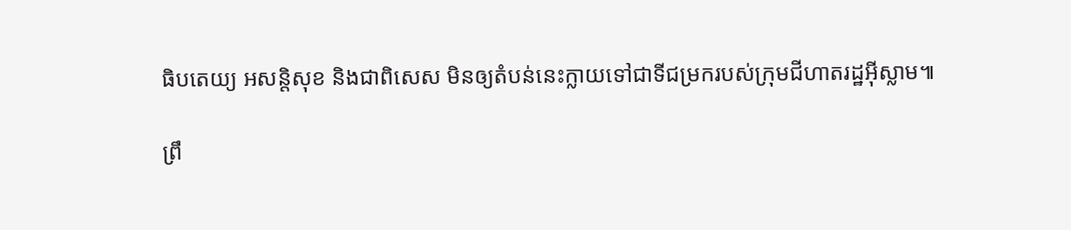ធិបតេយ្យ អសន្តិសុខ និងជាពិសេស មិនឲ្យតំបន់នេះក្លាយទៅជាទីជម្រករបស់ក្រុមជីហាតរដ្ឋអ៊ីស្លាម៕

ព្រឹ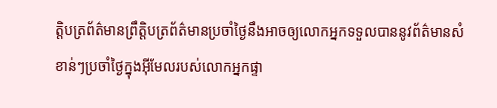ត្តិបត្រព័ត៌មានព្រឹត្តិបត្រព័ត៌មានប្រចាំថ្ងៃនឹងអាចឲ្យលោកអ្នកទទួលបាននូវព័ត៌មានសំខាន់ៗប្រចាំថ្ងៃក្នុងអ៊ីមែលរបស់លោកអ្នកផ្ទា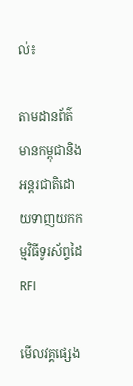ល់៖

តាមដានព័ត៌មានកម្ពុជានិងអន្តរជាតិដោយទាញយកកម្មវិធីទូរស័ព្ទដៃ RFI

មើលវគ្គផ្សេង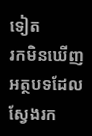ទៀត
រកមិនឃើញអត្ថបទដែលស្វែងរក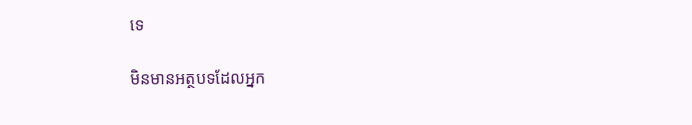ទេ

មិនមានអត្ថបទដែលអ្នក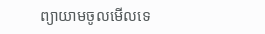ព្យាយាមចូលមើលទេ